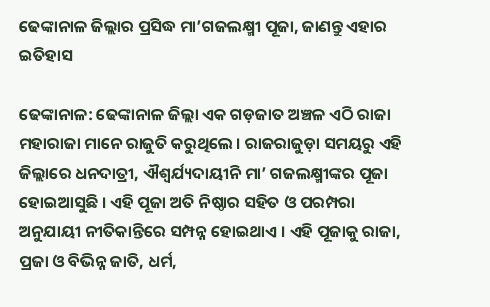ଢେଙ୍କାନାଳ ଜିଲ୍ଲାର ପ୍ରସିଦ୍ଧ ମା’ଗଜଲକ୍ଷ୍ମୀ ପୂଜା, ଜାଣନ୍ତୁ ଏହାର ଇତିହାସ

ଢେଙ୍କାନାଳ: ଢେଙ୍କାନାଳ ଜିଲ୍ଲା ଏକ ଗଡ଼ଜାତ ଅଞ୍ଚଳ ଏଠି ରାଜା ମହାରାଜା ମାନେ ରାଜୁତି କରୁଥିଲେ । ରାଜରାଜୁଡ଼ା ସମୟରୁ ଏହି ଜିଲ୍ଲାରେ ଧନଦାତ୍ରୀ, ଐଶ୍ୱର୍ଯ୍ୟଦାୟୀନି ମା’ ଗଜଲକ୍ଷ୍ମୀଙ୍କର ପୂଜା ହୋଇଆସୁଛି । ଏହି ପୂଜା ଅତି ନିଷ୍ଠାର ସହିତ ଓ ପରମ୍ପରା ଅନୁଯାୟୀ ନୀତିକାନ୍ତିରେ ସମ୍ପନ୍ନ ହୋଇଥାଏ । ଏହି ପୂଜାକୁ ରାଜା, ପ୍ରଜା ଓ ବିଭିନ୍ନ ଜାତି, ଧର୍ମ,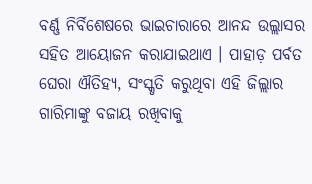ବର୍ଣ୍ଣ ନିର୍ବିଶେଷରେ ଭାଇଚାରାରେ ଆନନ୍ଦ ଉଲ୍ଲାସର ସହିତ ଆୟୋଜନ କରାଯାଇଥାଏ । ପାହାଡ଼ ପର୍ବତ ଘେରା ଐତିହ୍ୟ, ସଂସ୍କୃତି କରୁଥିବା ଏହି ଜିଲ୍ଲାର ଗାରିମାଙ୍କୁ ବଜାୟ ରଖିବାକୁ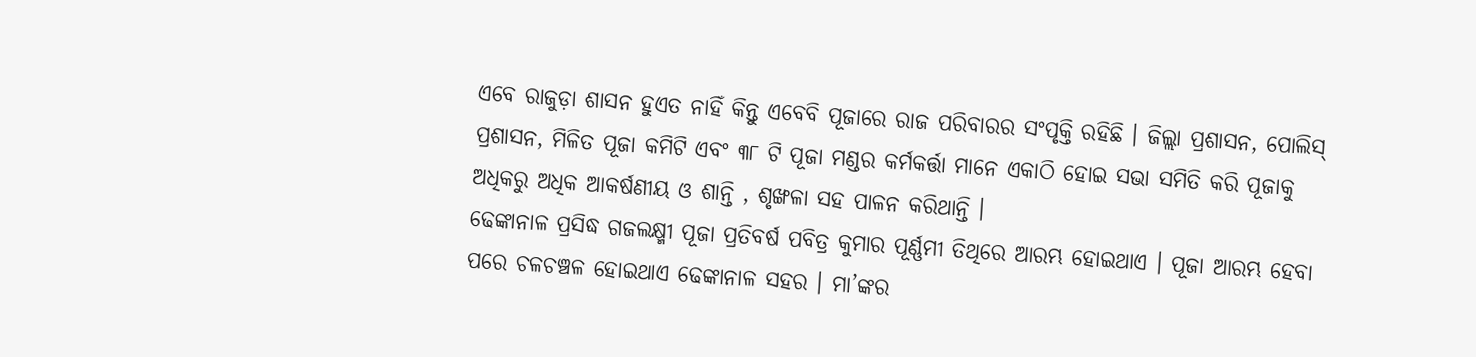ଏବେ ରାଜୁଡ଼ା ଶାସନ ହୁଏତ ନାହିଁ କିନ୍ତୁ ଏବେବି ପୂଜାରେ ରାଜ ପରିବାରର ସଂପୃକ୍ତି ରହିଛି । ଜିଲ୍ଲା ପ୍ରଶାସନ, ପୋଲିସ୍ ପ୍ରଶାସନ, ମିଳିତ ପୂଜା କମିଟି ଏବଂ ୩୮ ଟି ପୂଜା ମଣ୍ଡର କର୍ମକର୍ତ୍ତା ମାନେ ଏକାଠି ହୋଇ ସଭା ସମିତି କରି ପୂଜାକୁ ଅଧିକରୁ ଅଧିକ ଆକର୍ଷଣୀୟ ଓ ଶାନ୍ତି , ଶୃଙ୍ଖଳା ସହ ପାଳନ କରିଥାନ୍ତି ।
ଢେଙ୍କାନାଳ ପ୍ରସିଦ୍ଧ ଗଜଲକ୍ଷ୍ମୀ ପୂଜା ପ୍ରତିବର୍ଷ ପବିତ୍ର କୁମାର ପୂର୍ଣ୍ଣମୀ ତିଥିରେ ଆରମ୍ଭ ହୋଇଥାଏ । ପୂଜା ଆରମ୍ଭ ହେବା ପରେ ଚଳଚଞ୍ଚଳ ହୋଇଥାଏ ଢେଙ୍କାନାଳ ସହର । ମା’ଙ୍କର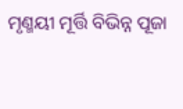ମୃଣ୍ମୟୀ ମୂର୍ତ୍ତି ବିଭିନ୍ନ ପୂଜା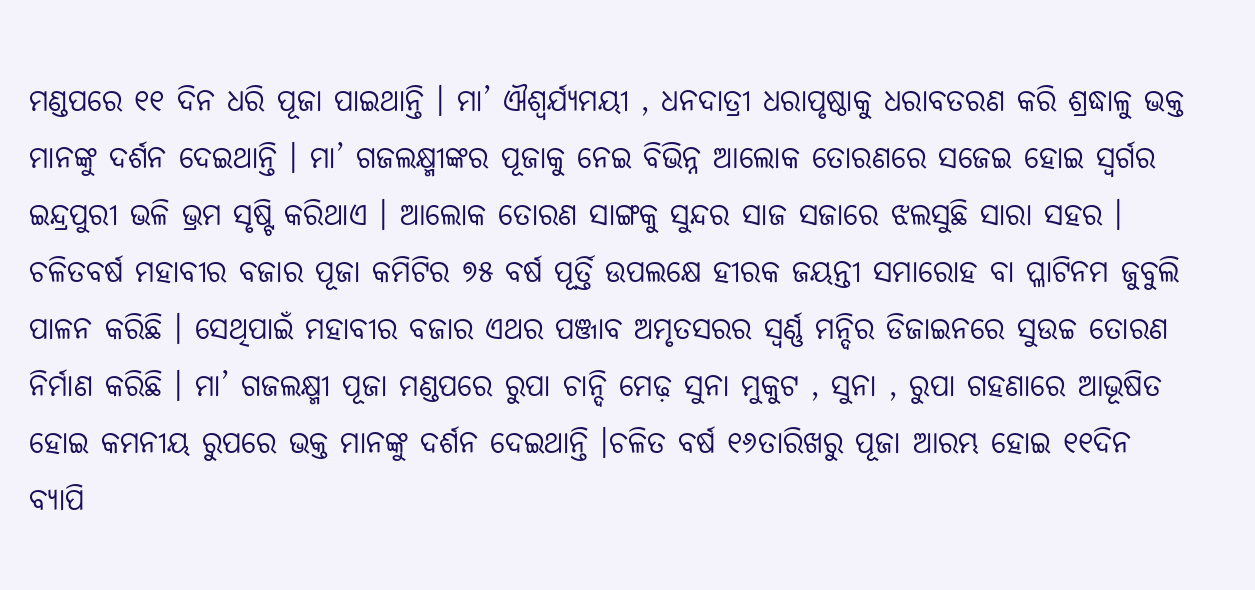ମଣ୍ଡପରେ ୧୧ ଦିନ ଧରି ପୂଜା ପାଇଥାନ୍ତି । ମା’ ଐଶ୍ୱର୍ଯ୍ୟମୟୀ , ଧନଦାତ୍ରୀ ଧରାପୃଷ୍ଠାକୁ ଧରାବତରଣ କରି ଶ୍ରଦ୍ଧାଳୁ ଭକ୍ତ ମାନଙ୍କୁ ଦର୍ଶନ ଦେଇଥାନ୍ତି । ମା’ ଗଜଲକ୍ଷ୍ମୀଙ୍କର ପୂଜାକୁ ନେଇ ବିଭିନ୍ନ ଆଲୋକ ତୋରଣରେ ସଜେଇ ହୋଇ ସ୍ୱର୍ଗର ଇନ୍ଦ୍ରପୁରୀ ଭଳି ଭ୍ରମ ସୃଷ୍ଟି କରିଥାଏ । ଆଲୋକ ତୋରଣ ସାଙ୍ଗକୁ ସୁନ୍ଦର ସାଜ ସଜାରେ ଝଲସୁଛି ସାରା ସହର । ଚଳିତବର୍ଷ ମହାବୀର ବଜାର ପୂଜା କମିଟିର ୭୫ ବର୍ଷ ପୂର୍ତ୍ତି ଉପଲକ୍ଷେ ହୀରକ ଜୟନ୍ତୀ ସମାରୋହ ବା ପ୍ଳାଟିନମ ଜୁବୁଲି ପାଳନ କରିଛି । ସେଥିପାଇଁ ମହାବୀର ବଜାର ଏଥର ପଞ୍ଜାବ ଅମୃତସରର ସ୍ଵର୍ଣ୍ଣ ମନ୍ଦିର ଡିଜାଇନରେ ସୁଉଚ୍ଚ ତୋରଣ ନିର୍ମାଣ କରିଛି । ମା’ ଗଜଲକ୍ଷ୍ମୀ ପୂଜା ମଣ୍ଡପରେ ରୁପା ଚାନ୍ଦି ମେଢ଼ ସୁନା ମୁକୁଟ , ସୁନା , ରୁପା ଗହଣାରେ ଆଭୂଷିତ ହୋଇ କମନୀୟ ରୁପରେ ଭକ୍ତ ମାନଙ୍କୁ ଦର୍ଶନ ଦେଇଥାନ୍ତି ।ଚଳିତ ବର୍ଷ ୧୬ତାରିଖରୁ ପୂଜା ଆରମ୍ଭ ହୋଇ ୧୧ଦିନ ବ୍ୟାପି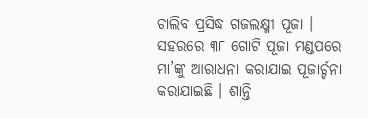ଚାଲିବ ପ୍ରସିଦ୍ଧ ଗଜଲକ୍ଷ୍ମୀ ପୂଜା । ସହରରେ ୩୮ ଗୋଟି ପୂଜା ମଣ୍ଡପରେ ମା’ଙ୍କୁ ଆରାଧନା କରାଯାଇ ପୂଜାର୍ଚ୍ଚନା କରାଯାଇଛି । ଶାନ୍ତି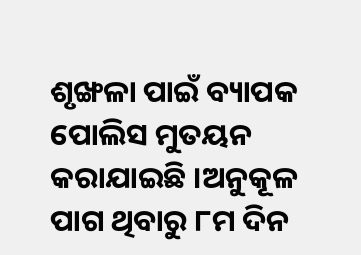ଶୃଙ୍ଖଳା ପାଇଁ ବ୍ୟାପକ ପୋଲିସ ମୁତୟନ କରାଯାଇଛି ।ଅନୁକୂଳ ପାଗ ଥିବାରୁ ୮ମ ଦିନ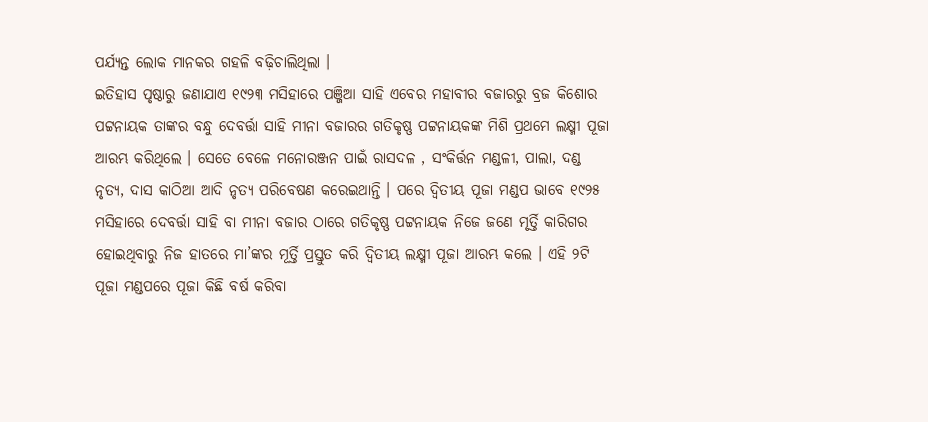ପର୍ଯ୍ୟନ୍ତ ଲୋକ ମାନକର ଗହଳି ବଢ଼ିଚାଲିଥିଲା ।
ଇତିହାସ ପୃଷ୍ଠାରୁ ଜଣାଯାଏ ୧୯୨୩ ମସିହାରେ ପଞ୍ଜିଆ ସାହି ଏବେର ମହାବୀର ବଜାରରୁ ବ୍ରଜ କିଶୋର ପଟ୍ଟନାୟକ ତାଙ୍କର ବନ୍ଧୁ ଦେବର୍ତ୍ତା ସାହି ମୀନା ବଜାରର ଗତିକୃଷ୍ଣ ପଟ୍ଟନାୟକଙ୍କ ମିଶି ପ୍ରଥମେ ଲକ୍ଷ୍ମୀ ପୂଜା ଆରମ୍ଭ କରିଥିଲେ । ସେତେ ବେଳେ ମନୋରଞ୍ଜନ ପାଇଁ ରାସଦଳ , ସଂକିର୍ତ୍ତନ ମଣ୍ଡଳୀ, ପାଲା, ଦଣ୍ଡ ନୃତ୍ୟ, ଦାସ କାଠିଆ ଆଦି ନୃତ୍ୟ ପରିବେଷଣ କରେଇଥାନ୍ତି । ପରେ ଦ୍ଵିତୀୟ ପୂଜା ମଣ୍ଡପ ଭାବେ ୧୯୨୫ ମସିହାରେ ଦେବର୍ତ୍ତା ସାହି ବା ମୀନା ବଜାର ଠାରେ ଗତିକୃଷ୍ଣ ପଟ୍ଟନାୟକ ନିଜେ ଜଣେ ମୃର୍ତ୍ତି କାରିଗର ହୋଇଥିବାରୁ ନିଜ ହାତରେ ମା’ଙ୍କର ମୂର୍ତ୍ତି ପ୍ରସ୍ତୁତ କରି ଦ୍ୱିତୀୟ ଲକ୍ଷ୍ମୀ ପୂଜା ଆରମ୍ଭ କଲେ । ଏହି ୨ଟି ପୂଜା ମଣ୍ଡପରେ ପୂଜା କିଛି ବର୍ଷ କରିବା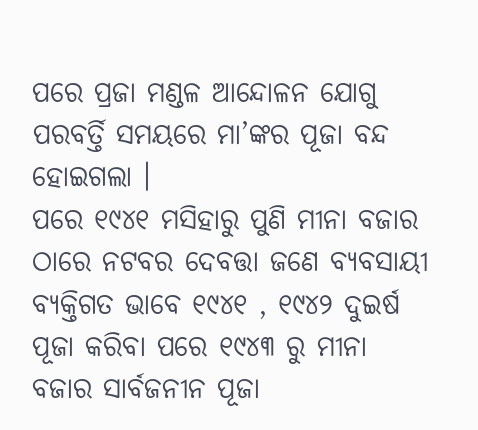ପରେ ପ୍ରଜା ମଣ୍ଡଳ ଆନ୍ଦୋଳନ ଯୋଗୁ ପରବର୍ତ୍ତି ସମୟରେ ମା’ଙ୍କର ପୂଜା ବନ୍ଦ ହୋଇଗଲା ।
ପରେ ୧୯୪୧ ମସିହାରୁ ପୁଣି ମୀନା ବଜାର ଠାରେ ନଟବର ଦେବତ୍ତା ଜଣେ ବ୍ୟବସାୟୀ ବ୍ୟକ୍ତିଗତ ଭାବେ ୧୯୪୧ , ୧୯୪୨ ଦୁଇର୍ଷ ପୂଜା କରିବା ପରେ ୧୯୪୩ ରୁ ମୀନା ବଜାର ସାର୍ବଜନୀନ ପୂଜା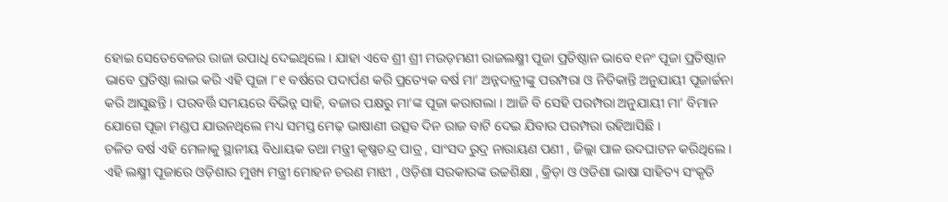ହୋଇ ସେତେବେଳର ରାଜା ଉପାଧି ଦେଇଥିଲେ । ଯାହା ଏବେ ଶ୍ରୀ ଶ୍ରୀ ମଉଡ଼ମଣୀ ରାଜଲକ୍ଷ୍ମୀ ପୂଜା ପ୍ରତିଷ୍ଠାନ ଭାବେ ୧ନଂ ପୂଜା ପ୍ରତିଷ୍ଠାନ ଭାବେ ପ୍ରତିଷ୍ଠା ଲାଭ କରି ଏହି ପୂଜା ୮୧ ବର୍ଷରେ ପଦାର୍ପଣ କରି ପ୍ରତ୍ୟେକ ବର୍ଷ ମା’ ଅନ୍ନଦାତ୍ରୀଙ୍କୁ ପରମ୍ପରା ଓ ନିତିକାନ୍ତି ଅନୁଯାୟୀ ପୂଜାର୍ଚ୍ଚନା କରି ଆସୁଛନ୍ତି । ପରବର୍ତ୍ତି ସମୟରେ ବିଭିନ୍ନ ସାହି, ବଜାର ପକ୍ଷରୁ ମା’ଙ୍କ ପୂଜା କରାଗଲା । ଆଜି ବି ସେହି ପରମ୍ପରା ଅନୁଯାୟୀ ମା’ ବିମାନ ଯୋଗେ ପୂଜା ମଣ୍ଡପ ଯାଉନଥିଲେ ମଧ୍ୟ ସମସ୍ତ ମେଢ଼ ଭାଷାଣୀ ଉତ୍ସବ ଦିନ ରାଜ ବାଟି ଦେଇ ଯିବାର ପରମ୍ପରା ରହିଆସିଛି ।
ଚଳିତ ବର୍ଷ ଏହି ମେଳାକୁ ସ୍ଥାନୀୟ ବିଧାୟକ ତଥା ମନ୍ତ୍ରୀ କୃଷ୍ଣଚନ୍ଦ୍ର ପାତ୍ର , ସାଂସଦ ରୁଦ୍ର ନାରାୟଣ ପଣୀ , ଜିଲ୍ଲା ପାଳ ଉଦଘାଟନ କରିଥିଲେ । ଏହି ଲକ୍ଷ୍ମୀ ପୂଜାରେ ଓଡ଼ିଶାର ମୁଖ୍ୟ ମନ୍ତ୍ରୀ ମୋହନ ଚରଣ ମାଝୀ , ଓଡ଼ିଶା ସରକାରଙ୍କ ଉଚ୍ଚଶିକ୍ଷା , କ୍ରିଡ଼ା ଓ ଓଡିଶା ଭାଷା ସାହିତ୍ୟ ସଂକୃତି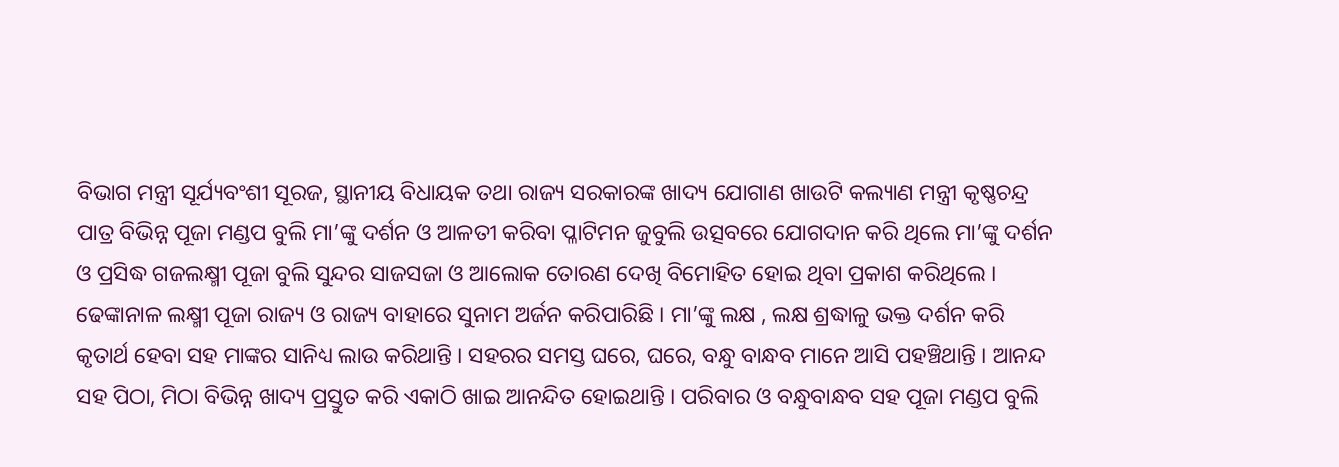ବିଭାଗ ମନ୍ତ୍ରୀ ସୂର୍ଯ୍ୟବଂଶୀ ସୂରଜ, ସ୍ଥାନୀୟ ବିଧାୟକ ତଥା ରାଜ୍ୟ ସରକାରଙ୍କ ଖାଦ୍ୟ ଯୋଗାଣ ଖାଉଟି କଲ୍ୟାଣ ମନ୍ତ୍ରୀ କୃଷ୍ଣଚନ୍ଦ୍ର ପାତ୍ର ବିଭିନ୍ନ ପୂଜା ମଣ୍ଡପ ବୁଲି ମା’ଙ୍କୁ ଦର୍ଶନ ଓ ଆଳତୀ କରିବା ପ୍ଳାଟିମନ ଜୁବୁଲି ଉତ୍ସବରେ ଯୋଗଦାନ କରି ଥିଲେ ମା’ଙ୍କୁ ଦର୍ଶନ ଓ ପ୍ରସିଦ୍ଧ ଗଜଲକ୍ଷ୍ମୀ ପୂଜା ବୁଲି ସୁନ୍ଦର ସାଜସଜା ଓ ଆଲୋକ ତୋରଣ ଦେଖି ବିମୋହିତ ହୋଇ ଥିବା ପ୍ରକାଶ କରିଥିଲେ ।
ଢେଙ୍କାନାଳ ଲକ୍ଷ୍ମୀ ପୂଜା ରାଜ୍ୟ ଓ ରାଜ୍ୟ ବାହାରେ ସୁନାମ ଅର୍ଜନ କରିପାରିଛି । ମା’ଙ୍କୁ ଲକ୍ଷ , ଲକ୍ଷ ଶ୍ରଦ୍ଧାଳୁ ଭକ୍ତ ଦର୍ଶନ କରି କୃତାର୍ଥ ହେବା ସହ ମାଙ୍କର ସାନିଧ୍ୟ ଲାଉ କରିଥାନ୍ତି । ସହରର ସମସ୍ତ ଘରେ, ଘରେ, ବନ୍ଧୁ ବାନ୍ଧବ ମାନେ ଆସି ପହଞ୍ଚିଥାନ୍ତି । ଆନନ୍ଦ ସହ ପିଠା, ମିଠା ବିଭିନ୍ନ ଖାଦ୍ୟ ପ୍ରସ୍ତୁତ କରି ଏକାଠି ଖାଇ ଆନନ୍ଦିତ ହୋଇଥାନ୍ତି । ପରିବାର ଓ ବନ୍ଧୁବାନ୍ଧବ ସହ ପୂଜା ମଣ୍ଡପ ବୁଲି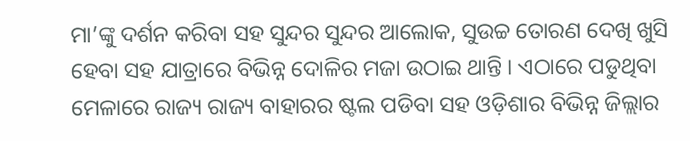ମା’ଙ୍କୁ ଦର୍ଶନ କରିବା ସହ ସୁନ୍ଦର ସୁନ୍ଦର ଆଲୋକ, ସୁଉଚ୍ଚ ତୋରଣ ଦେଖି ଖୁସି ହେବା ସହ ଯାତ୍ରାରେ ବିଭିନ୍ନ ଦୋଳିର ମଜା ଉଠାଇ ଥାନ୍ତି । ଏଠାରେ ପଡୁଥିବା ମେଳାରେ ରାଜ୍ୟ ରାଜ୍ୟ ବାହାରର ଷ୍ଟଲ ପଡିବା ସହ ଓଡ଼ିଶାର ବିଭିନ୍ନ ଜିଲ୍ଲାର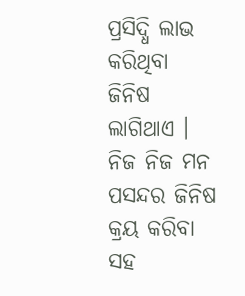ପ୍ରସିଦ୍ଧି ଲାଭ କରିଥିବା ଜିନିଷ ଲାଗିଥାଏ । ନିଜ ନିଜ ମନ ପସନ୍ଦର ଜିନିଷ କ୍ରୟ କରିବା ସହ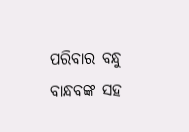ପରିବାର ବନ୍ଧୁ ବାନ୍ଧବଙ୍କ ସହ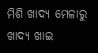ମିଶି ଖାଦ୍ୟ ମେଳାରୁ ଖାଦ୍ୟ ଖାଇ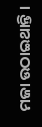ମଜା ଉଠାଇଥାନ୍ତି ।